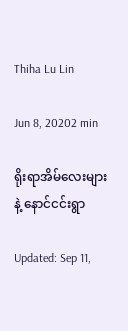Thiha Lu Lin

Jun 8, 20202 min

ရိုးရာအိမ်လေးများနဲ့ နောင်ငင်းရွာ

Updated: Sep 11,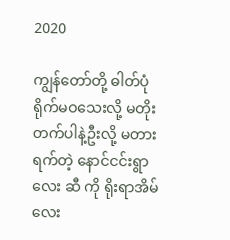2020

ကျွန်တော်တို့ ဓါတ်ပုံ ရိုက်မဝသေးလို့ မတိုးတက်ပါနဲ့ဦးလို့ မတားရက်တဲ့ နောင်ငင်းရွာလေး ဆီ ကို ရိုးရာအိမ်လေး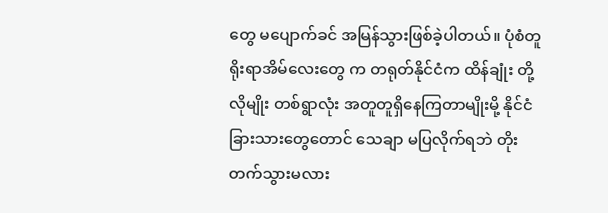တွေ မပျောက်ခင် အမြန်သွားဖြစ်ခဲ့ပါတယ်။ ပုံစံတူ ရိုးရာအိမ်လေးတွေ က တရုတ်နိုင်ငံက ထိန်ချုံး တို့လိုမျိုး တစ်ရွာလုံး အတူတူရှိနေကြတာမျိုးမို့ နိုင်ငံခြားသားတွေတောင် သေချာ မပြလိုက်ရဘဲ တိုးတက်သွားမလား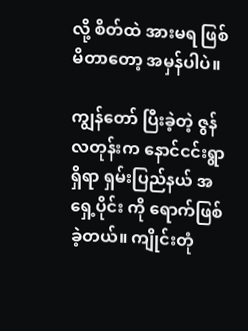လို့ စိတ်ထဲ အားမရ ဖြစ်မိတာတော့ အမှန်ပါပဲ။

ကျွန်တော် ပြီးခဲ့တဲ့ ဇွန်လတုန်းက နောင်ငင်းရွာ ရှိရာ ရှမ်းပြည်နယ် အရှေ့ပိုင်း ကို ရောက်ဖြစ်ခဲ့တယ်။ ကျိုင်းတုံ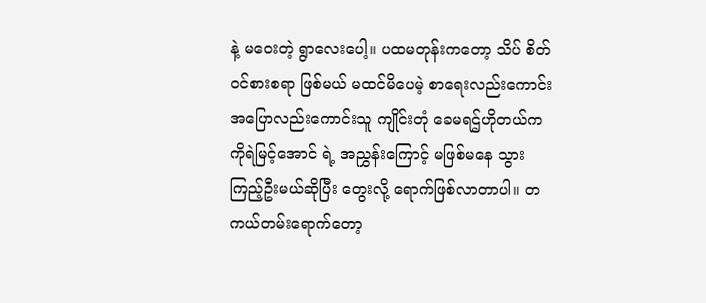နဲ့ မဝေးတဲ့ ရွာလေးပေါ့။ ပထမတုန်းကတော့ သိပ် စိတ်ဝင်စားစရာ ဖြစ်မယ် မထင်မိပေမဲ့ စာရေးလည်းကောင်း အပြောလည်းကောင်းသူ ကျိုင်းတုံ ခေမရဌ်ဟိုတယ်က ကိုရဲမြင့်အောင် ရဲ့ အညွှန်းကြောင့် မဖြစ်မနေ သွားကြည့်ဦးမယ်ဆိုပြီး တွေးလို့ ရောက်ဖြစ်လာတာပါ။ တကယ်တမ်းရောက်တော့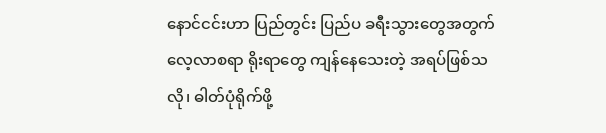နောင်ငင်းဟာ ပြည်တွင်း ပြည်ပ ခရီးသွားတွေအတွက် လေ့လာစရာ ရိုးရာတွေ ကျန်နေသေးတဲ့ အရပ်ဖြစ်သလို၊ ဓါတ်ပုံရိုက်ဖို့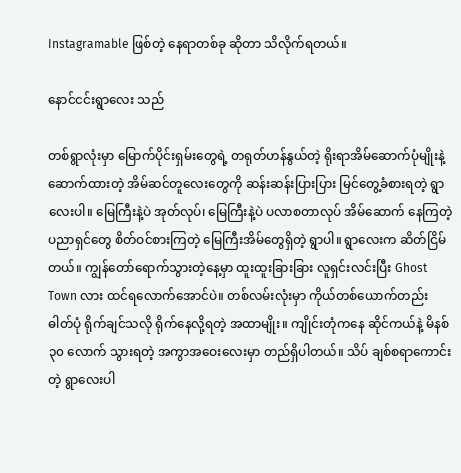Instagramable ဖြစ်တဲ့ နေရာတစ်ခု ဆိုတာ သိလိုက်ရတယ်။

နောင်ငင်းရွာလေး သည်

တစ်ရွာလုံးမှာ မြောက်ပိုင်းရှမ်းတွေရဲ့ တရုတ်ဟန်နွယ်တဲ့ ရိုးရာအိမ်ဆောက်ပုံမျိုးနဲ့ ဆောက်ထားတဲ့ အိမ်ဆင်တူလေးတွေကို ဆန်းဆန်းပြားပြား မြင်တွေ့ခံစားရတဲ့ ရွာလေးပါ။ မြေကြီးနဲ့ပဲ အုတ်လုပ်၊ မြေကြီးနဲ့ပဲ ပလာစတာလုပ် အိမ်ဆောက် နေကြတဲ့ ပညာရှင်တွေ စိတ်ဝင်စားကြတဲ့ မြေကြီးအိမ်တွေရှိတဲ့ ရွာပါ။ ရွာလေးက ဆိတ်ငြိမ်တယ်။ ကျွန်တော်ရောက်သွားတဲ့နေ့မှာ ထူးထူးခြားခြား လူရှင်းလင်းပြီး Ghost Town လား ထင်ရလောက်အောင်ပဲ။ တစ်လမ်းလုံးမှာ ကိုယ်တစ်ယောက်တည်း ဓါတ်ပုံ ရိုက်ချင်သလို ရိုက်နေလို့ရတဲ့ အထာမျိုး။ ကျိုင်းတုံကနေ ဆိုင်ကယ်နဲ့ မိနစ် ၃၀ လောက် သွားရတဲ့ အကွာအဝေးလေးမှာ တည်ရှိပါတယ်။ သိပ် ချစ်စရာကောင်းတဲ့ ရွာလေးပါ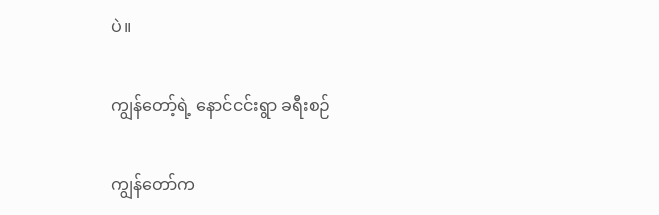ပဲ။

ကျွန်တော့်ရဲ့ နောင်ငင်းရွာ ခရီးစဉ်

ကျွန်တော်က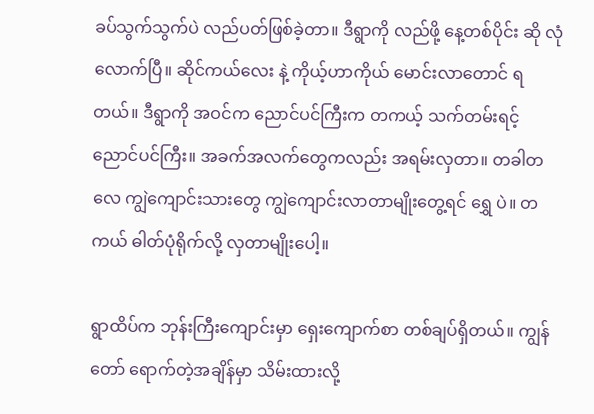ခပ်သွက်သွက်ပဲ လည်ပတ်ဖြစ်ခဲ့တာ။ ဒီရွာကို လည်ဖို့ နေ့တစ်ပိုင်း ဆို လုံလောက်ပြီ။ ဆိုင်ကယ်လေး နဲ့ ကိုယ့်ဟာကိုယ် မောင်းလာတောင် ရတယ်။ ဒီရွာကို အဝင်က ညောင်ပင်ကြီးက တကယ့် သက်တမ်းရင့် ညောင်ပင်ကြီး။ အခက်အလက်တွေကလည်း အရမ်းလှတာ။ တခါတလေ ကျွဲကျောင်းသားတွေ ကျွဲကျောင်းလာတာမျိုးတွေ့ရင် ရွှေ ပဲ။ တကယ် ဓါတ်ပုံရိုက်လို့ လှတာမျိုးပေါ့။

ရွာထိပ်က ဘုန်းကြီးကျောင်းမှာ ရှေးကျောက်စာ တစ်ချပ်ရှိတယ်။ ကျွန်တော် ရောက်တဲ့အချိန်မှာ သိမ်းထားလို့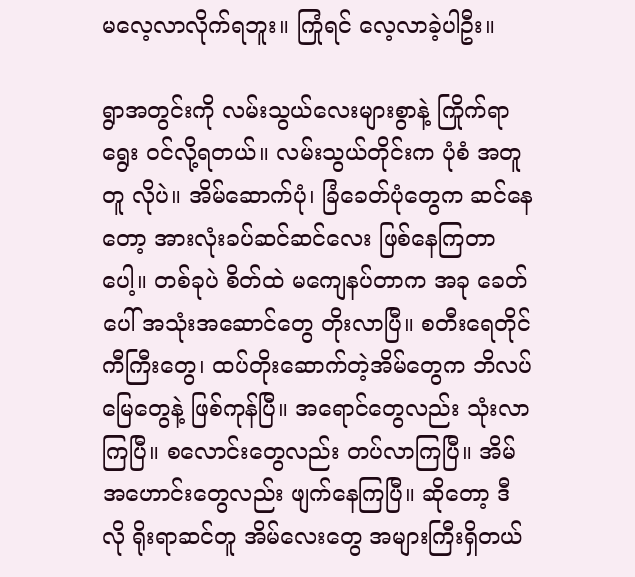မလေ့လာလိုက်ရဘူး။ ကြုံရင် လေ့လာခဲ့ပါဦး။

ရွာအတွင်းကို လမ်းသွယ်လေးများစွာနဲ့ ကြိုက်ရာရွေး ဝင်လို့ရတယ်။ လမ်းသွယ်တိုင်းက ပုံစံ အတူတူ လိုပဲ။ အိမ်ဆောက်ပုံ၊ ခြံခေတ်ပုံတွေက ဆင်နေတော့ အားလုံးခပ်ဆင်ဆင်လေး ဖြစ်နေကြတာပေါ့။ တစ်ခုပဲ စိတ်ထဲ မကျေနပ်တာက အခု ခေတ်ပေါ် အသုံးအဆောင်တွေ တိုးလာပြီ။ စတီးရေတိုင်ကီကြီးတွေ၊ ထပ်တိုးဆောက်တဲ့အိမ်တွေက ဘိလပ်မြေတွေနဲ့ ဖြစ်ကုန်ပြီ။ အရောင်တွေလည်း သုံးလာကြပြီ။ စလောင်းတွေလည်း တပ်လာကြပြီ။ အိမ်အဟောင်းတွေလည်း ဖျက်နေကြပြီ။ ဆိုတော့ ဒီလို ရိုးရာဆင်တူ အိမ်လေးတွေ အများကြီးရှိတယ်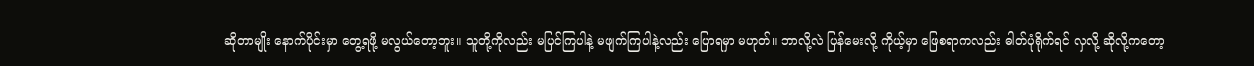ဆိုတာမျိုး နောက်ပိုင်းမှာ တွေ့ရဖို့ မလွယ်တော့ဘူး။ သူတို့ကိုလည်း မပြင်ကြပါနဲ့ မဖျက်ကြပါနဲ့လည်း ပြောရမှာ မဟုတ်။ ဘာလို့လဲ ပြန်မေးလို့ ကိုယ့်မှာ ဖြေစရာကလည်း ဓါတ်ပုံရိုက်ရင် လှလို့ ဆိုလို့ကတော့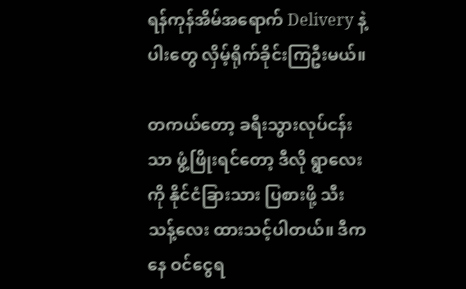ရန်ကုန်အိမ်အရောက် Delivery နဲ့ ပါးတွေ လှိမ့်ရိုက်ခိုင်းကြဦးမယ်။

တကယ်တော့ ခရီးသွားလုပ်ငန်းသာ ဖွံ့ဖြိုးရင်တော့ ဒီလို ရွာလေးကို နိုင်ငံခြားသား ပြစားဖို့ သီးသန့်လေး ထားသင့်ပါတယ်။ ဒီကနေ ဝင်ငွေရ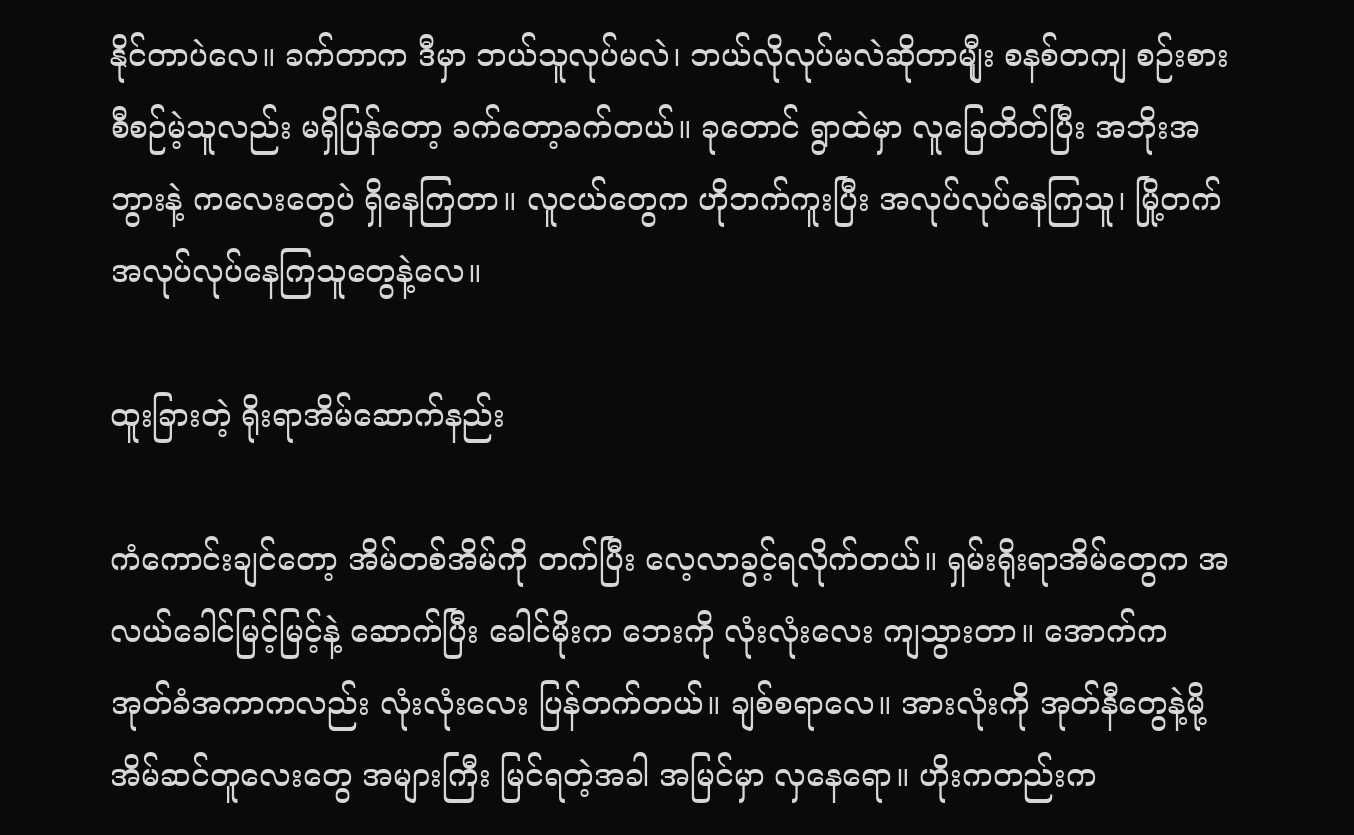နိုင်တာပဲလေ။ ခက်တာက ဒီမှာ ဘယ်သူလုပ်မလဲ၊ ဘယ်လိုလုပ်မလဲဆိုတာမျီုး စနစ်တကျ စဉ်းစားစီစဉ်မဲ့သူလည်း မရှိပြန်တော့ ခက်တော့ခက်တယ်။ ခုတောင် ရွာထဲမှာ လူခြေတိတ်ပြီး အဘိုးအဘွားနဲ့ ကလေးတွေပဲ ရှိနေကြတာ။ လူငယ်တွေက ဟိုဘက်ကူးပြီး အလုပ်လုပ်နေကြသူ၊ မြို့တက် အလုပ်လုပ်နေကြသူတွေနဲ့လေ။

ထူးခြားတဲ့ ရိုးရာအိမ်ဆောက်နည်း

ကံကောင်းချင်တော့ အိမ်တစ်အိမ်ကို တက်ပြီး လေ့လာခွင့်ရလိုက်တယ်။ ရှမ်းရိုးရာအိမ်တွေက အလယ်ခေါင်မြင့်မြင့်နဲ့ ဆောက်ပြီး ခေါင်မိုးက ဘေးကို လုံးလုံးလေး ကျသွားတာ။ အောက်က အုတ်ခံအကာကလည်း လုံးလုံးလေး ပြန်တက်တယ်။ ချစ်စရာလေ။ အားလုံးကို အုတ်နီတွေနဲ့မို့ အိမ်ဆင်တူလေးတွေ အများကြီး မြင်ရတဲ့အခါ အမြင်မှာ လှနေရော။ ဟိုးကတည်းက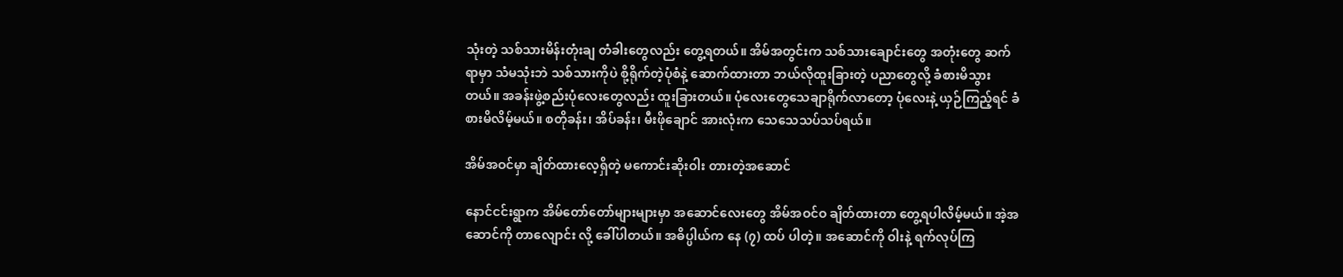သုံးတဲ့ သစ်သားမိန်းတုံးချ တံခါးတွေလည်း တွေ့ရတယ်။ အိမ်အတွင်းက သစ်သားချောင်းတွေ အတုံးတွေ ဆက်ရာမှာ သံမသုံးဘဲ သစ်သားကိုပဲ စို့ရိုက်တဲ့ပုံစံနဲ့ ဆောက်ထားတာ ဘယ်လိုထူးခြားတဲ့ ပညာတွေလို့ ခံစားမိသွားတယ်။ အခန်းဖွဲ့စည်းပုံလေးတွေလည်း ထူးခြားတယ်။ ပုံလေးတွေသေချာရိုက်လာတော့ ပုံလေးနဲ့ ယှဉ်ကြည့်ရင် ခံစားမိလိမ့်မယ်။ စတိုခန်း၊ အိပ်ခန်း၊ မီးဖိုချောင် အားလုံးက သေသေသပ်သပ်ရယ်။

အိမ်အဝင်မှာ ချိတ်ထားလေ့ရှိတဲ့ မကောင်းဆိုးဝါး တားတဲ့အဆောင်

နောင်ငင်းရွာက အိမ်တော်တော်များများမှာ အဆောင်လေးတွေ အိမ်အဝင်ဝ ချိတ်ထားတာ တွေ့ရပါလိမ့်မယ်။ အဲ့အဆောင်ကို တာလျောင်း လို့ ခေါ်ပါတယ်။ အဓိပ္ပါယ်က နေ (၇) ထပ် ပါတဲ့။ အဆောင်ကို ဝါးနဲ့ ရက်လုပ်ကြ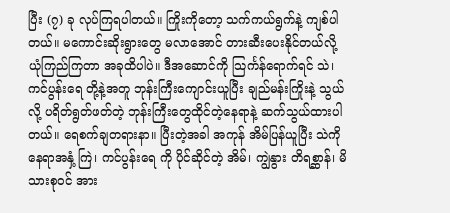ပြီး (၇) ခု လုပ်ကြရပါတယ်။ ကြိုးကိုတော့ သက်ကယ်ရွက်နဲ့ ကျစ်ပါတယ်။ မကောင်းဆိုးရွားတွေ မလာအောင် တားဆီးပေးနိုင်တယ်လို့ ယုံကြည်ကြတာ အခုထိပါပဲ။ ဒီအဆောင်ကို သြင်္ကန်ရောက်ရင် သဲ၊ ကင်ပွန်းရေ တို့နဲ့အတူ ဘုန်းကြီးကျောင်းယူပြီး ချည်မန်းကြိုးနဲ့ သွယ်လို့ ပရိတ်ရွတ်ဖတ်တဲ့ ဘုန်းကြီးတွေထိုင်တဲ့နေရာနဲ့ ဆက်သွယ်ထားပါတယ်။ ရေစက်ချတရားနာ။ ပြီးတဲ့အခါ အကုန် အိမ်ပြန်ယူပြီး သဲကို နေရာအနှံ့ ကြဲ၊ ကင်ပွန်းရေ ကို ပိုင်ဆိုင်တဲ့ အိမ်၊ ကျွဲနွား တိရစ္ဆာန်၊ မိသားစုဝင် အား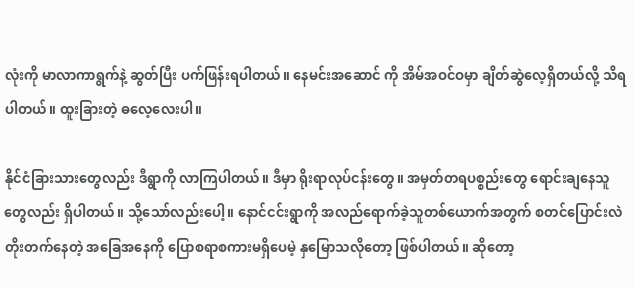လုံးကို မာလာကာရွက်နဲ့ ဆွတ်ပြီး ပက်ဖြန်းရပါတယ်။ နေမင်းအဆောင် ကို အိမ်အဝင်ဝမှာ ချိတ်ဆွဲလေ့ရှိတယ်လို့ သိရပါတယ်။ ထူးခြားတဲ့ ဓလေ့လေးပါ။

နိုင်ငံခြားသားတွေလည်း ဒီရွာကို လာကြပါတယ်။ ဒီမှာ ရိုးရာလုပ်ငန်းတွေ။ အမှတ်တရပစ္စည်းတွေ ရောင်းချနေသူတွေလည်း ရှိပါတယ်။ သို့သော်လည်းပေါ့။ နောင်ငင်းရွာကို အလည်ရောက်ခဲ့သူတစ်ယောက်အတွက် စတင်ပြောင်းလဲ တိုးတက်နေတဲ့ အခြေအနေကို ပြောစရာစကားမရှိပေမဲ့ နှမြောသလိုတော့ ဖြစ်ပါတယ်။ ဆိုတော့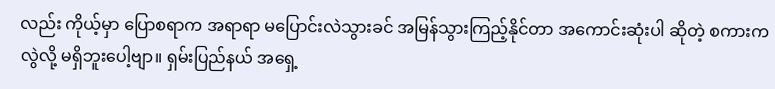လည်း ကိုယ့်မှာ ပြောစရာက အရာရာ မပြောင်းလဲသွားခင် အမြန်သွားကြည့်နိုင်တာ အကောင်းဆုံးပါ ဆိုတဲ့ စကားကလွဲလို့ မရှိဘူးပေါ့ဗျာ။ ရှမ်းပြည်နယ် အရှေ့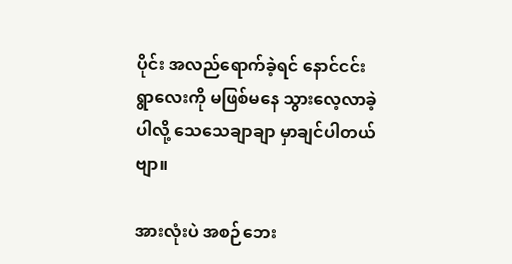ပိုင်း အလည်ရောက်ခဲ့ရင် နောင်ငင်းရွာလေးကို မဖြစ်မနေ သွားလေ့လာခဲ့ပါလို့ သေသေချာချာ မှာချင်ပါတယ်ဗျာ။

အားလုံးပဲ အစဉ်ဘေး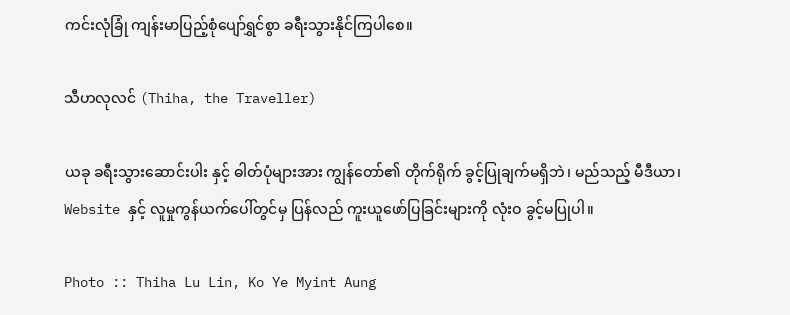ကင်းလုံခြုံ ကျန်းမာပြည့်စုံပျော်ရွှင်စွာ ခရီးသွားနိုင်ကြပါစေ။

သီဟလုလင် (Thiha, the Traveller)

ယခု ခရီးသွားဆောင်းပါး နှင့် ဓါတ်ပုံများအား ကျွန်တော်၏ တိုက်ရိုက် ခွင့်ပြုချက်မရှိဘဲ၊ မည်သည့် မီဒီယာ၊ Website နှင့် လူမှုကွန်ယက်ပေါ်တွင်မှ ပြန်လည် ကူးယူဖော်ပြခြင်းများကို လုံးဝ ခွင့်မပြုပါ။

Photo :: Thiha Lu Lin, Ko Ye Myint Aung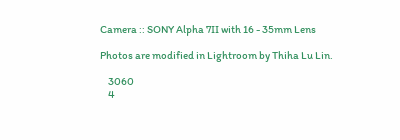Camera :: SONY Alpha 7II with 16 - 35mm Lens

Photos are modified in Lightroom by Thiha Lu Lin.

    3060
    4